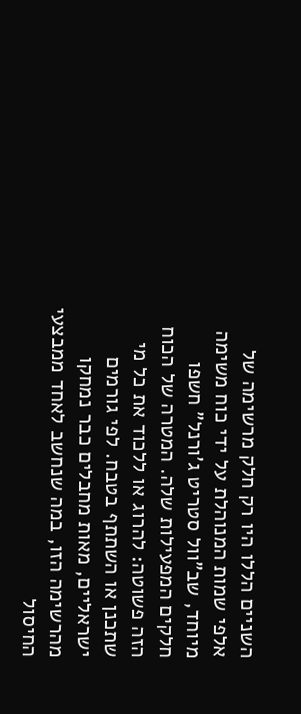השניים הללו היו רק חלק מרשימה של אלפי שמות המנוהלת על ידי כוח משימה מיוחד, שב"וול סטריט ג'ורנל" חשפו חלקים המפעילות שלה. המטרה של הכוח הזה פשוטה: להרוג או ללכוד את כל מי שתכנן או השתתף בטבח. לפי גורמים ישראליים, מאות מחבלים כבר נמחקו מהרשימה הזו, במה שנחשב לאחד ממבצעי החיסול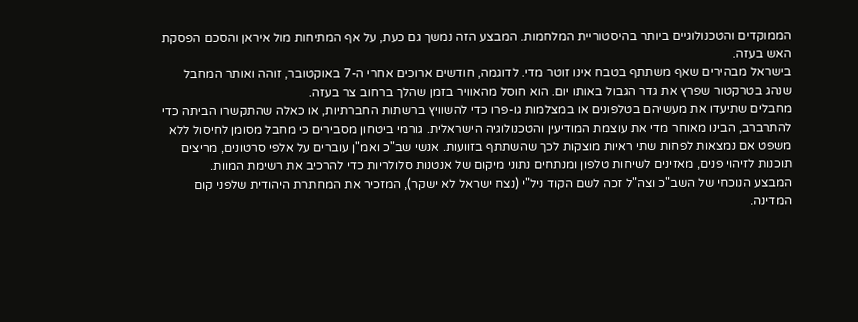הממוקדים והטכנולוגיים ביותר בהיסטוריית המלחמות. המבצע הזה נמשך גם כעת, על אף המתיחות מול איראן והסכם הפסקת האש בעזה.
בישראל מבהירים שאף משתתף בטבח אינו זוטר מדי. לדוגמה, חודשים ארוכים אחרי ה-7 באוקטובר, זוהה ואותר המחבל שנהג בטרקטור שפרץ את גדר הגבול באותו יום. הוא חוסל מהאוויר בזמן שהלך ברחוב צר בעזה.
מחבלים שתיעדו את מעשיהם בטלפונים או במצלמות גו-פרו כדי להשוויץ ברשתות החברתיות, או כאלה שהתקשרו הביתה כדי להתרברב, הבינו מאוחר מדי את עוצמת המודיעין והטכנולוגיה הישראלית. גורמי ביטחון מסבירים כי מחבל מסומן לחיסול ללא משפט אם נמצאות לפחות שתי ראיות מוצקות לכך שהשתתף בזוועות. אנשי שב"כ ואמ"ן עוברים על אלפי סרטונים, מריצים תוכנות לזיהוי פנים, מאזינים לשיחות טלפון ומנתחים נתוני מיקום של אנטנות סלולריות כדי להרכיב את רשימת המוות.
המבצע הנוכחי של השב"כ וצה"ל זכה לשם הקוד ניל"י (נצח ישראל לא ישקר), המזכיר את המחתרת היהודית שלפני קום המדינה.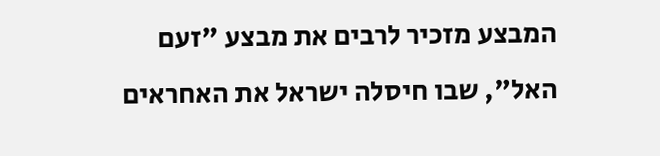המבצע מזכיר לרבים את מבצע "זעם האל", שבו חיסלה ישראל את האחראים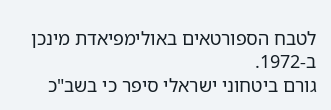לטבח הספורטאים באולימפיאדת מינכן ב-1972.
גורם ביטחוני ישראלי סיפר כי בשב"כ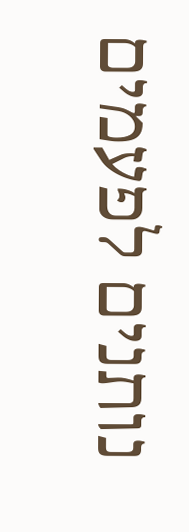נותנים לפעמים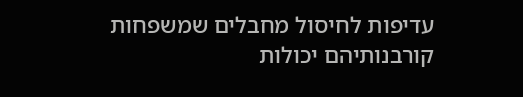עדיפות לחיסול מחבלים שמשפחות קורבנותיהם יכולות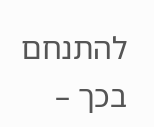להתנחם בכך –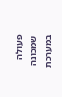פעולה שמכונה במערכת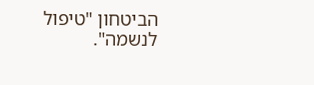הביטחון "טיפול לנשמה".